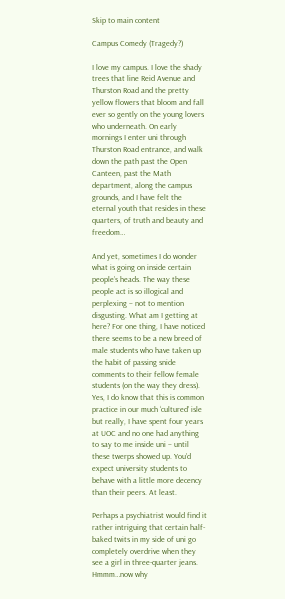Skip to main content

Campus Comedy (Tragedy?)

I love my campus. I love the shady trees that line Reid Avenue and Thurston Road and the pretty yellow flowers that bloom and fall ever so gently on the young lovers who underneath. On early mornings I enter uni through Thurston Road entrance, and walk down the path past the Open Canteen, past the Math department, along the campus grounds, and I have felt the eternal youth that resides in these quarters, of truth and beauty and freedom…

And yet, sometimes I do wonder what is going on inside certain people’s heads. The way these people act is so illogical and perplexing – not to mention disgusting. What am I getting at here? For one thing, I have noticed there seems to be a new breed of male students who have taken up the habit of passing snide comments to their fellow female students (on the way they dress). Yes, I do know that this is common practice in our much ‘cultured’ isle but really, I have spent four years at UOC and no one had anything to say to me inside uni – until these twerps showed up. You’d expect university students to behave with a little more decency than their peers. At least.

Perhaps a psychiatrist would find it rather intriguing that certain half-baked twits in my side of uni go completely overdrive when they see a girl in three-quarter jeans. Hmmm…now why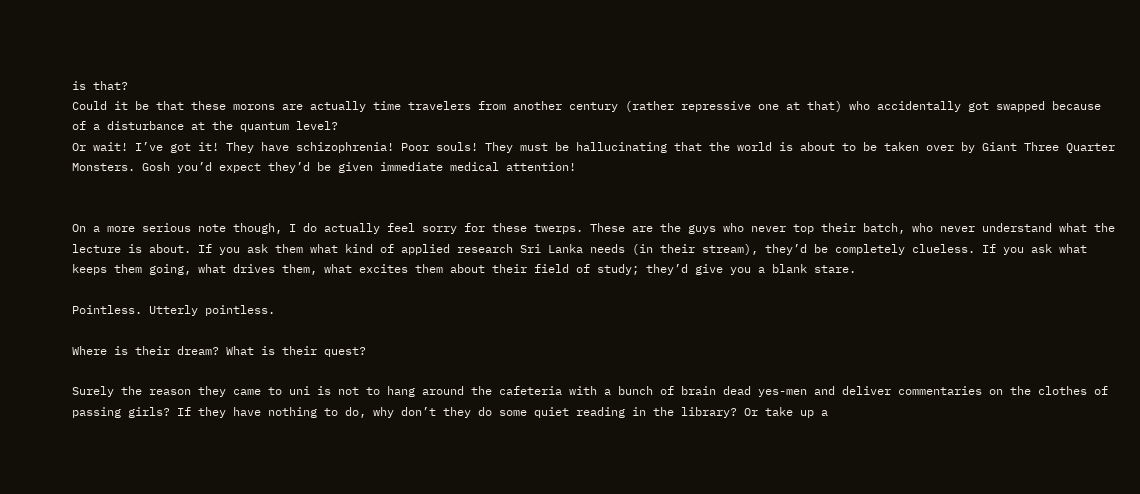is that?
Could it be that these morons are actually time travelers from another century (rather repressive one at that) who accidentally got swapped because of a disturbance at the quantum level?
Or wait! I’ve got it! They have schizophrenia! Poor souls! They must be hallucinating that the world is about to be taken over by Giant Three Quarter Monsters. Gosh you’d expect they’d be given immediate medical attention!


On a more serious note though, I do actually feel sorry for these twerps. These are the guys who never top their batch, who never understand what the lecture is about. If you ask them what kind of applied research Sri Lanka needs (in their stream), they’d be completely clueless. If you ask what keeps them going, what drives them, what excites them about their field of study; they’d give you a blank stare.

Pointless. Utterly pointless.

Where is their dream? What is their quest?

Surely the reason they came to uni is not to hang around the cafeteria with a bunch of brain dead yes-men and deliver commentaries on the clothes of passing girls? If they have nothing to do, why don’t they do some quiet reading in the library? Or take up a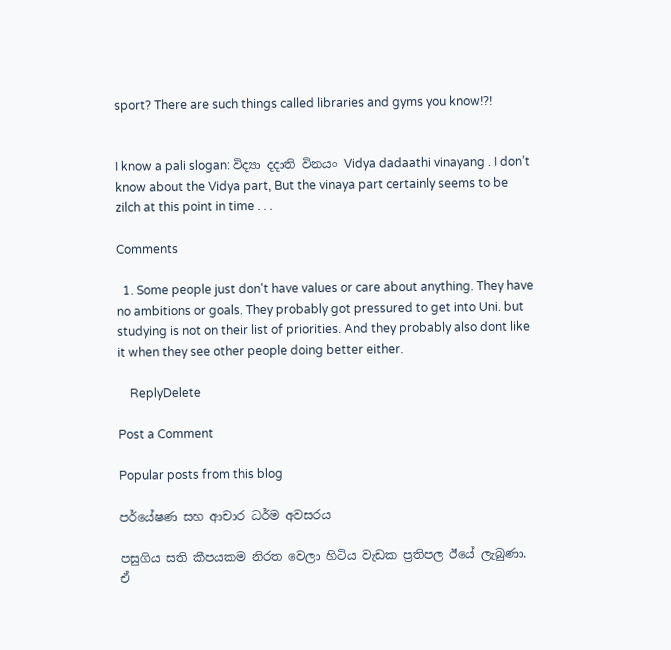sport? There are such things called libraries and gyms you know!?!


I know a pali slogan: විද්‍යා දදාති විනයං Vidya dadaathi vinayang . I don’t know about the Vidya part, But the vinaya part certainly seems to be zilch at this point in time . . .

Comments

  1. Some people just don't have values or care about anything. They have no ambitions or goals. They probably got pressured to get into Uni. but studying is not on their list of priorities. And they probably also dont like it when they see other people doing better either.

    ReplyDelete

Post a Comment

Popular posts from this blog

පර්යේෂණ සහ ආචාර ධර්ම අවසරය

පසුගිය සති කීපයකම නිරත වෙලා හිටිය වැඩක ප්‍රතිපල ඊයේ ලැබුණා. ඒ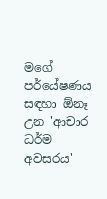මගේ පර්යේෂණය සඳහා ඕනෑ උන 'ආචාර ධර්ම අවසරය'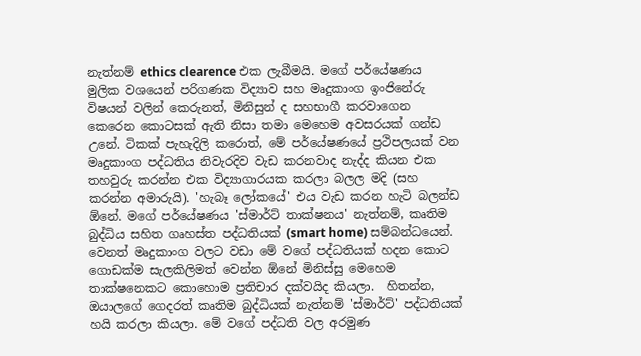නැත්නම් ethics clearence එක ලැබීමයි. මගේ පර්යේෂණය මුලික වශයෙන් පරිගණක විද්‍යාව සහ මෘදුකාංග ඉංජිනේරු විෂයන් වලින් කෙරුනත්, මිනිසුන් ද සහභාගී කරවාගෙන කෙරෙන කොටසක් ඇති නිසා තමා මෙහෙම අවසරයක් ගන්ඩ උනේ. ටිකක් පැහැදිලි කරොත්, මේ පර්යේෂණයේ ප්‍රථිපලයක් වන මෘදුකාංග පද්ධතිය නිවැරදිව වැඩ කරනවාද නැද්ද කියන එක තහවුරු කරන්න එක විද්‍යාගාරයක කරලා බලල මදි (සහ කරන්න අමාරුයි). 'හැබෑ ලෝකයේ' එය වැඩ කරන හැටි බලන්ඩ ඕනේ. මගේ පර්යේෂණය 'ස්මාර්ට් තාක්ෂනය' නැත්නම්, කෘතිම බුද්ධිය සහිත ගෘහස්ත පද්ධතියක් (smart home) සම්බන්ධයෙන්. වෙනත් මෘදුකාංග වලට වඩා මේ වගේ පද්ධතියක් හදන කොට ගොඩක්ම සැලකිලිමත් වෙන්න ඕනේ මිනිස්සු මෙහෙම තාක්ෂනෙකට කොහොම ප්‍රතිචාර දක්වයිද කියලා.  හිතන්න, ඔයාලගේ ගෙදරත් කෘතිම බුද්ධියක් නැත්නම් 'ස්මාර්ට්' පද්ධතියක් හයි කරලා කියලා. මේ වගේ පද්ධති වල අරමුණ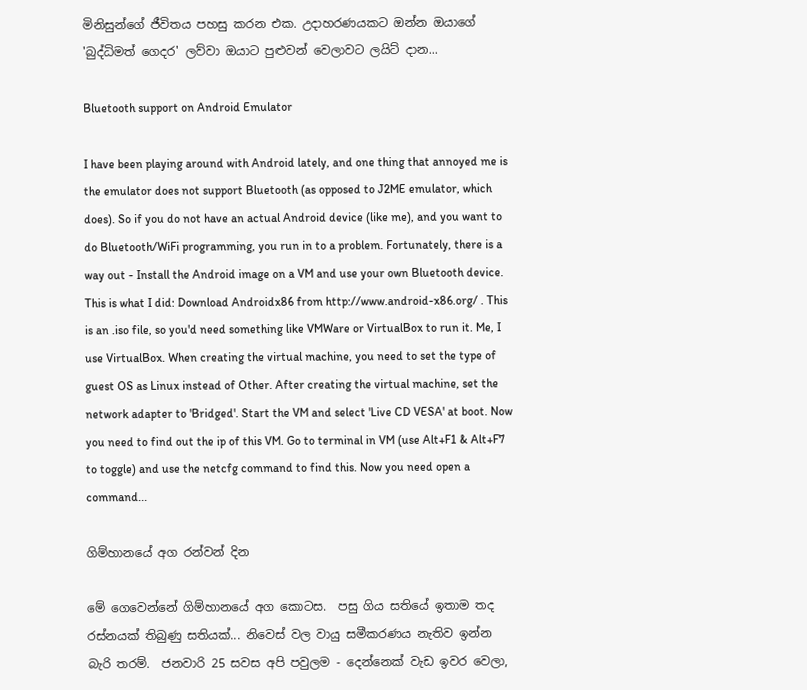මිනිසුන්ගේ ජීවිතය පහසු කරන එක. උදාහරණයකට ඔන්න ඔයාගේ 'බුද්ධිමත් ගෙදර' ලව්වා ඔයාට පුළුවන් වෙලාවට ලයිට් දාන...

Bluetooth support on Android Emulator

I have been playing around with Android lately, and one thing that annoyed me is the emulator does not support Bluetooth (as opposed to J2ME emulator, which does). So if you do not have an actual Android device (like me), and you want to do Bluetooth/WiFi programming, you run in to a problem. Fortunately, there is a way out - Install the Android image on a VM and use your own Bluetooth device. This is what I did: Download Androidx86 from http://www.android-x86.org/ . This is an .iso file, so you'd need something like VMWare or VirtualBox to run it. Me, I use VirtualBox. When creating the virtual machine, you need to set the type of guest OS as Linux instead of Other. After creating the virtual machine, set the network adapter to 'Bridged'. Start the VM and select 'Live CD VESA' at boot. Now you need to find out the ip of this VM. Go to terminal in VM (use Alt+F1 & Alt+F7 to toggle) and use the netcfg command to find this. Now you need open a command...

ගිම්හානයේ අග රන්වන් දින

මේ ගෙවෙන්නේ ගිම්හානයේ අග කොටස.  පසු ගිය සතියේ ඉතාම තද රස්නයක් තිබුණු සතියක්... නිවෙස් වල වායු සමීකරණය නැතිව ඉන්න බැරි තරම්.  ජනවාරි 25 සවස අපි පවුලම - දෙන්නෙක් වැඩ ඉවර වෙලා,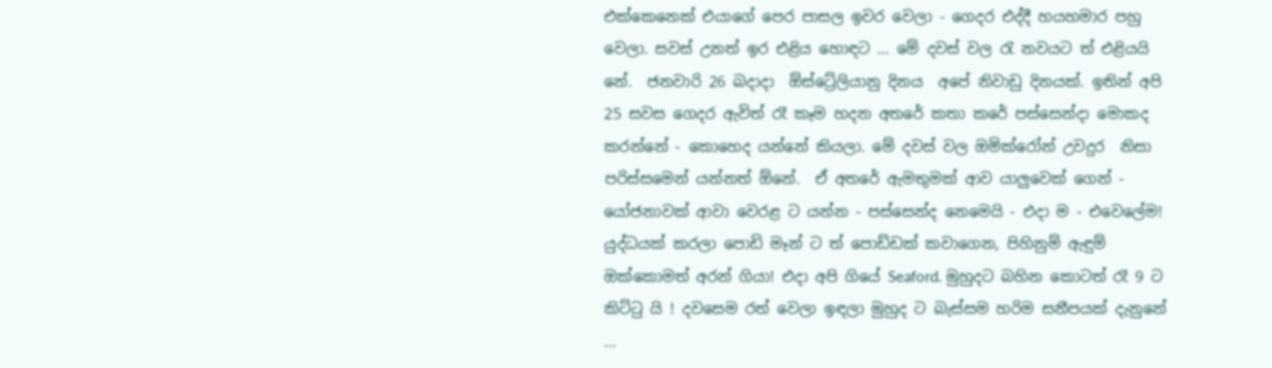එක්කෙනෙක් එයාගේ පෙර පාසල ඉවර වෙලා - ගෙදර එද්දී හයහමාර පහු වෙලා. සවස් උනත් ඉර එළිය හොඳට ... මේ දවස් වල රැ නවයට ත් එළියයි නේ.  ජනවාරි 26 බදාදා  ඕස්ට්‍රේලියානු දිනය  අපේ නිවාඩු දිනයක්. ඉතින් අපි 25 සවස ගෙදර ඇවිත් රෑ කෑම හදන අතරේ කතා කරේ පස්සෙන්දා මොකද කරන්නේ - කොහෙද යන්නේ කියලා. මේ දවස් වල ඔමික්රෝන් උවදුර  නිසා පරිස්සමෙන් යන්නත් ඕනේ.  ඒ අතරේ ඇමතුමක් ආව යාලුවෙක් ගෙන් - යෝජනාවක් ආවා වෙරළ ට යන්න - පස්සෙන්ද නෙමෙයි - එදා ම - එවෙලේම! යුද්ධයක් කරලා පොඩි මෑන් ට ත් පොඩ්ඩක් කවාගෙන, පිහිනුම් ඇඳුම් ඔක්කොමත් අරන් ගියා! එදා අපි ගියේ Seaford. මුහුදට බහින කොටත් රෑ 9 ට කිට්ටු යි ! දවසෙම රත් වෙලා ඉඳලා මුහුද ට බැස්සම හරිම සනීපයක් දැනුනේ ...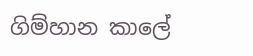ගිම්හාන කාලේ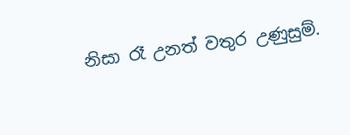නිසා රෑ උනත් වතුර උණුසුම්.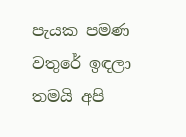පැයක පමණ වතුරේ ඉඳලා තමයි අපි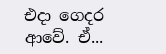එදා ගෙදර ආවේ. ඒ...